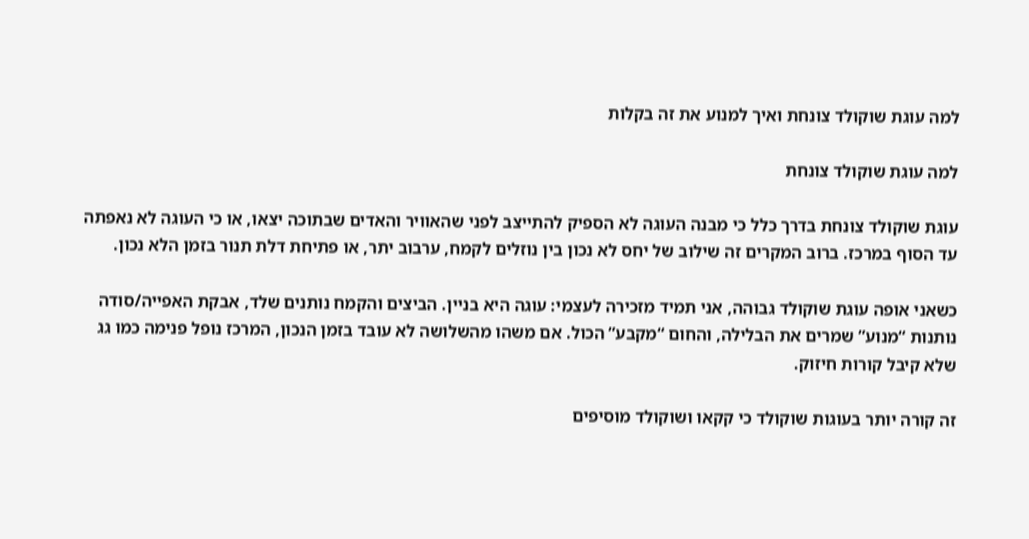למה עוגת שוקולד צונחת ואיך למנוע את זה בקלות

למה עוגת שוקולד צונחת

עוגת שוקולד צונחת בדרך כלל כי מבנה העוגה לא הספיק להתייצב לפני שהאוויר והאדים שבתוכה יצאו, או כי העוגה לא נאפתה עד הסוף במרכז. ברוב המקרים זה שילוב של יחס לא נכון בין נוזלים לקמח, ערבוב יתר, או פתיחת דלת תנור בזמן הלא נכון.

כשאני אופה עוגת שוקולד גבוהה, אני תמיד מזכירה לעצמי: עוגה היא בניין. הביצים והקמח נותנים שלד, אבקת האפייה/סודה נותנות “מנוע” שמרים את הבלילה, והחום “מקבע” הכול. אם משהו מהשלושה לא עובד בזמן הנכון, המרכז נופל פנימה כמו גג שלא קיבל קורות חיזוק.

זה קורה יותר בעוגות שוקולד כי קקאו ושוקולד מוסיפים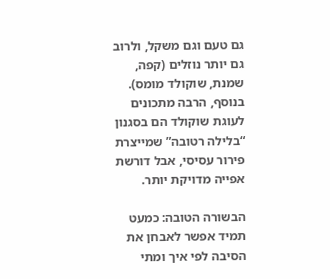גם טעם וגם משקל, ולרוב גם יותר נוזלים (קפה, שמנת, שוקולד מומס). בנוסף, הרבה מתכונים לעוגת שוקולד הם בסגנון “בלילה רטובה” שמייצרת פירור עסיסי, אבל דורשת אפייה מדויקת יותר.

הבשורה הטובה: כמעט תמיד אפשר לאבחן את הסיבה לפי איך ומתי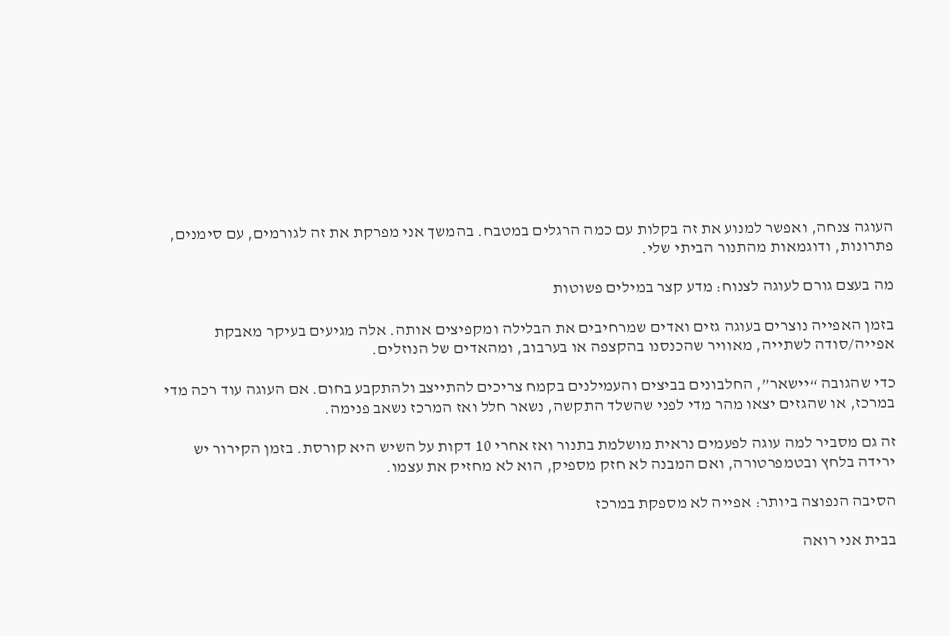העוגה צנחה, ואפשר למנוע את זה בקלות עם כמה הרגלים במטבח. בהמשך אני מפרקת את זה לגורמים, עם סימנים, פתרונות, ודוגמאות מהתנור הביתי שלי.

מה בעצם גורם לעוגה לצנוח: מדע קצר במילים פשוטות

בזמן האפייה נוצרים בעוגה גזים ואדים שמרחיבים את הבלילה ומקפיצים אותה. אלה מגיעים בעיקר מאבקת אפייה/סודה לשתייה, מאוויר שהכנסנו בהקצפה או בערבוב, ומהאדים של הנוזלים.

כדי שהגובה “יישאר”, החלבונים בביצים והעמילנים בקמח צריכים להתייצב ולהתקבע בחום. אם העוגה עוד רכה מדי במרכז, או שהגזים יצאו מהר מדי לפני שהשלד התקשה, נשאר חלל ואז המרכז נשאב פנימה.

זה גם מסביר למה עוגה לפעמים נראית מושלמת בתנור ואז אחרי 10 דקות על השיש היא קורסת. בזמן הקירור יש ירידה בלחץ ובטמפרטורה, ואם המבנה לא חזק מספיק, הוא לא מחזיק את עצמו.

הסיבה הנפוצה ביותר: אפייה לא מספקת במרכז

בבית אני רואה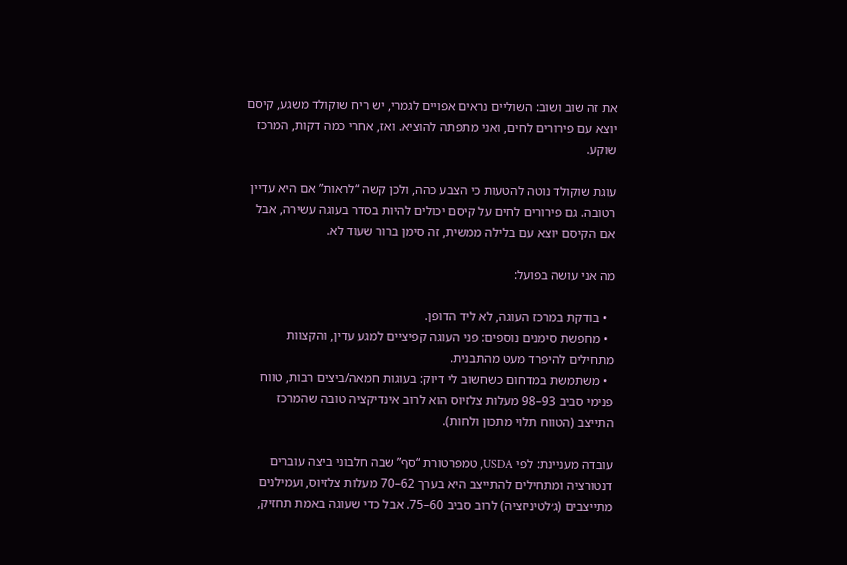את זה שוב ושוב: השוליים נראים אפויים לגמרי, יש ריח שוקולד משגע, קיסם יוצא עם פירורים לחים, ואני מתפתה להוציא. ואז, אחרי כמה דקות, המרכז שוקע.

עוגת שוקולד נוטה להטעות כי הצבע כהה, ולכן קשה “לראות” אם היא עדיין רטובה. גם פירורים לחים על קיסם יכולים להיות בסדר בעוגה עשירה, אבל אם הקיסם יוצא עם בלילה ממשית, זה סימן ברור שעוד לא.

מה אני עושה בפועל:

  • בודקת במרכז העוגה, לא ליד הדופן.
  • מחפשת סימנים נוספים: פני העוגה קפיציים למגע עדין, והקצוות מתחילים להיפרד מעט מהתבנית.
  • משתמשת במדחום כשחשוב לי דיוק: בעוגות חמאה/ביצים רבות, טווח פנימי סביב 93–98 מעלות צלזיוס הוא לרוב אינדיקציה טובה שהמרכז התייצב (הטווח תלוי מתכון ולחות).

עובדה מעניינת: לפי USDA, טמפרטורת “סף” שבה חלבוני ביצה עוברים דנטורציה ומתחילים להתייצב היא בערך 62–70 מעלות צלזיוס, ועמילנים מתייצבים (ג׳לטיניזציה) לרוב סביב 60–75. אבל כדי שעוגה באמת תחזיק,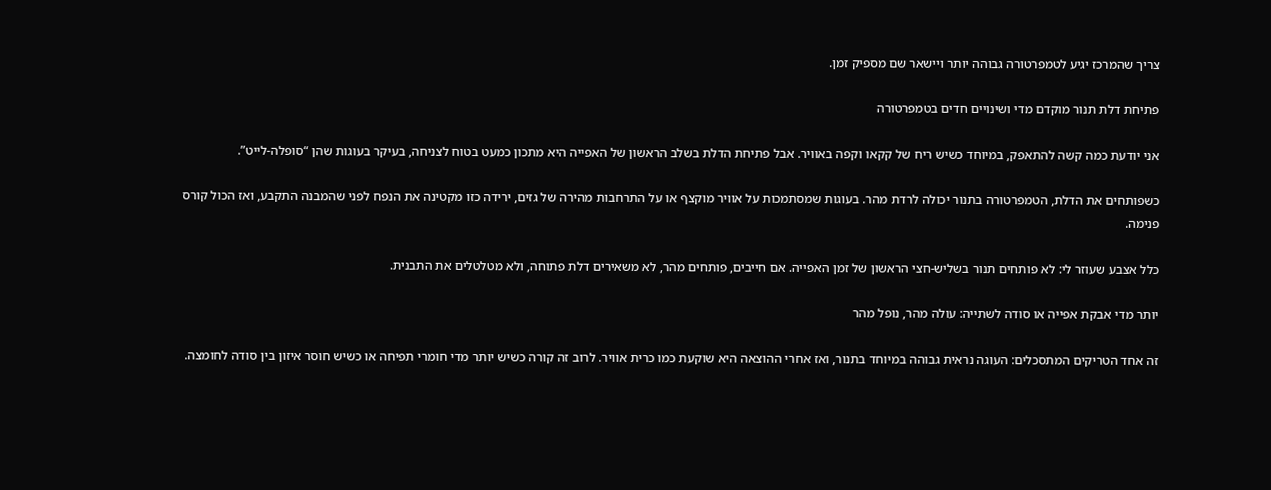צריך שהמרכז יגיע לטמפרטורה גבוהה יותר ויישאר שם מספיק זמן.

פתיחת דלת תנור מוקדם מדי ושינויים חדים בטמפרטורה

אני יודעת כמה קשה להתאפק, במיוחד כשיש ריח של קקאו וקפה באוויר. אבל פתיחת הדלת בשלב הראשון של האפייה היא מתכון כמעט בטוח לצניחה, בעיקר בעוגות שהן “סופלה-לייט”.

כשפותחים את הדלת, הטמפרטורה בתנור יכולה לרדת מהר. בעוגות שמסתמכות על אוויר מוקצף או על התרחבות מהירה של גזים, ירידה כזו מקטינה את הנפח לפני שהמבנה התקבע, ואז הכול קורס פנימה.

כלל אצבע שעוזר לי: לא פותחים תנור בשליש-חצי הראשון של זמן האפייה. אם חייבים, פותחים מהר, לא משאירים דלת פתוחה, ולא מטלטלים את התבנית.

יותר מדי אבקת אפייה או סודה לשתייה: עולה מהר, נופל מהר

זה אחד הטריקים המתסכלים: העוגה נראית גבוהה במיוחד בתנור, ואז אחרי ההוצאה היא שוקעת כמו כרית אוויר. לרוב זה קורה כשיש יותר מדי חומרי תפיחה או כשיש חוסר איזון בין סודה לחומצה.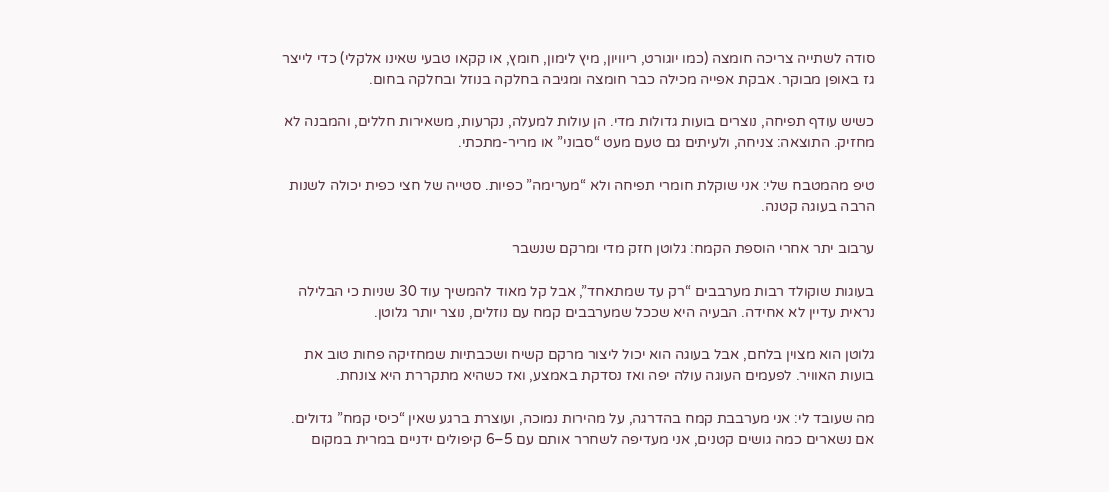סודה לשתייה צריכה חומצה (כמו יוגורט, ריוויון, מיץ לימון, חומץ, או קקאו טבעי שאינו אלקלי) כדי לייצר גז באופן מבוקר. אבקת אפייה מכילה כבר חומצה ומגיבה בחלקה בנוזל ובחלקה בחום.

כשיש עודף תפיחה, נוצרים בועות גדולות מדי. הן עולות למעלה, נקרעות, משאירות חללים, והמבנה לא מחזיק. התוצאה: צניחה, ולעיתים גם טעם מעט “סבוני” או מריר-מתכתי.

טיפ מהמטבח שלי: אני שוקלת חומרי תפיחה ולא “מערימה” כפיות. סטייה של חצי כפית יכולה לשנות הרבה בעוגה קטנה.

ערבוב יתר אחרי הוספת הקמח: גלוטן חזק מדי ומרקם שנשבר

בעוגות שוקולד רבות מערבבים “רק עד שמתאחד”, אבל קל מאוד להמשיך עוד 30 שניות כי הבלילה נראית עדיין לא אחידה. הבעיה היא שככל שמערבבים קמח עם נוזלים, נוצר יותר גלוטן.

גלוטן הוא מצוין בלחם, אבל בעוגה הוא יכול ליצור מרקם קשיח ושכבתיות שמחזיקה פחות טוב את בועות האוויר. לפעמים העוגה עולה יפה ואז נסדקת באמצע, ואז כשהיא מתקררת היא צונחת.

מה שעובד לי: אני מערבבת קמח בהדרגה, על מהירות נמוכה, ועוצרת ברגע שאין “כיסי קמח” גדולים. אם נשארים כמה גושים קטנים, אני מעדיפה לשחרר אותם עם 5–6 קיפולים ידניים במרית במקום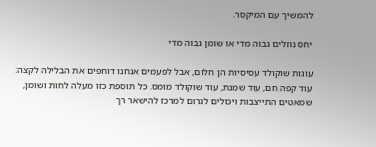להמשיך עם המיקסר.

יחס נוזלים גבוה מדי או שומן גבוה מדי

עוגות שוקולד עסיסיות הן חלום, אבל לפעמים אנחנו דוחפים את הבלילה לקצה: עוד קפה חם, עוד שמנת, עוד שוקולד מומס. כל תוספת כזו מעלה לחות ושומן, שמאטים התייצבות ויכולים לגרום למרכז להישאר רך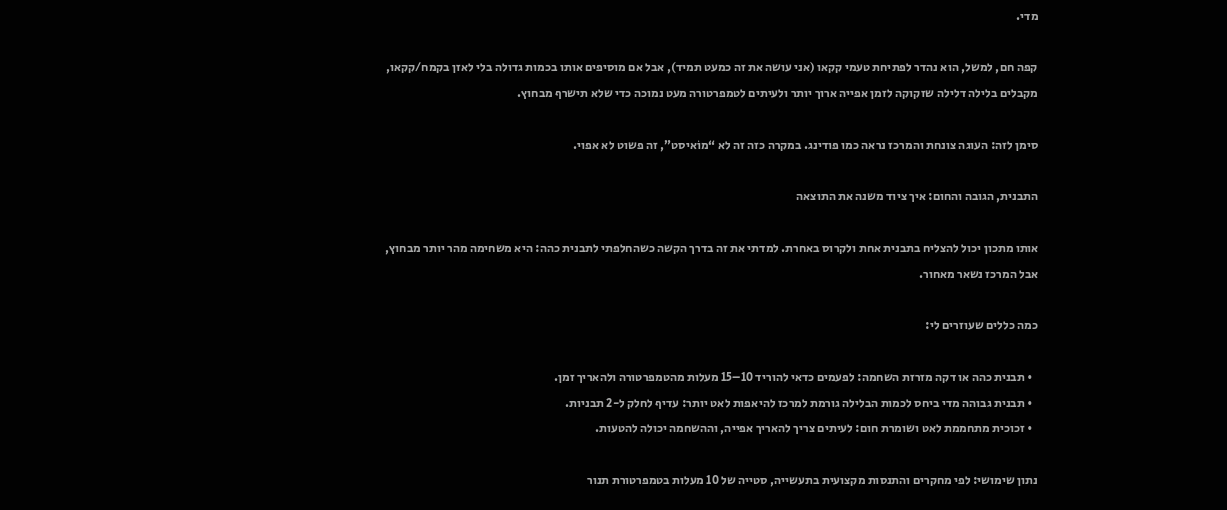מדי.

קפה חם, למשל, הוא נהדר לפתיחת טעמי קקאו (אני עושה את זה כמעט תמיד), אבל אם מוסיפים אותו בכמות גדולה בלי לאזן בקמח/קקאו, מקבלים בלילה דלילה שזקוקה לזמן אפייה ארוך יותר ולעיתים לטמפרטורה מעט נמוכה כדי שלא תישרף מבחוץ.

סימן לזה: העוגה צונחת והמרכז נראה כמו פודינג. במקרה כזה זה לא “מוֹאיסט”, זה פשוט לא אפוי.

התבנית, הגובה והחום: איך ציוד משנה את התוצאה

אותו מתכון יכול להצליח בתבנית אחת ולקרוס באחרת. למדתי את זה בדרך הקשה כשהחלפתי לתבנית כהה: היא משחימה מהר יותר מבחוץ, אבל המרכז נשאר מאחור.

כמה כללים שעוזרים לי:

  • תבנית כהה או דקה מזרזת השחמה: לפעמים כדאי להוריד 10–15 מעלות מהטמפרטורה ולהאריך זמן.
  • תבנית גבוהה מדי ביחס לכמות הבלילה גורמת למרכז להיאפות לאט יותר: עדיף לחלק ל-2 תבניות.
  • זכוכית מתחממת לאט ושומרת חום: לעיתים צריך להאריך אפייה, וההשחמה יכולה להטעות.

נתון שימושי: לפי מחקרים והתנסות מקצועית בתעשייה, סטייה של 10 מעלות בטמפרטורת תנור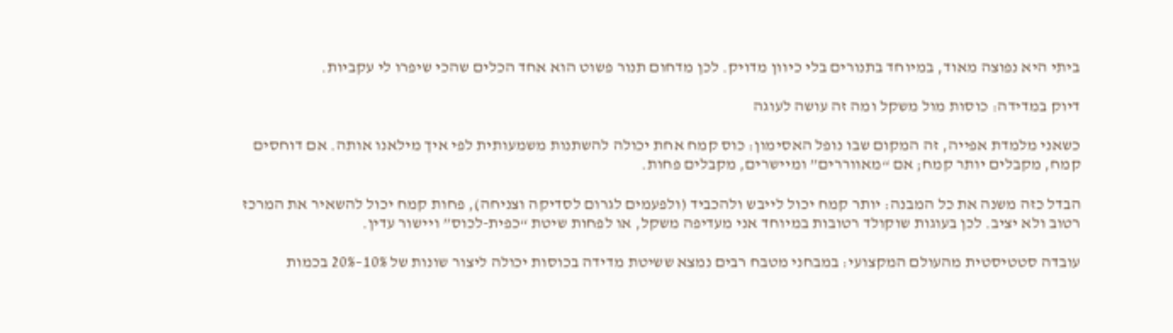ביתי היא נפוצה מאוד, במיוחד בתנורים בלי כיוון מדויק. לכן מדחום תנור פשוט הוא אחד הכלים שהכי שיפרו לי עקביות.

דיוק במדידה: כוסות מול משקל ומה זה עושה לעוגה

כשאני מלמדת אפייה, זה המקום שבו נופל האסימון: כוס קמח אחת יכולה להשתנות משמעותית לפי איך מילאנו אותה. אם דוחסים קמח, מקבלים יותר קמח; אם “מאווררים” ומיישרים, מקבלים פחות.

הבדל כזה משנה את כל המבנה: יותר קמח יכול לייבש ולהכביד (ולפעמים לגרום לסדיקה וצניחה), פחות קמח יכול להשאיר את המרכז רטוב ולא יציב. לכן בעוגות שוקולד רטובות במיוחד אני מעדיפה משקל, או לפחות שיטת “כפית-לכוס” ויישור עדין.

עובדה סטטיסטית מהעולם המקצועי: במבחני מטבח רבים נמצא ששיטת מדידה בכוסות יכולה ליצור שונות של 10%–20% בכמות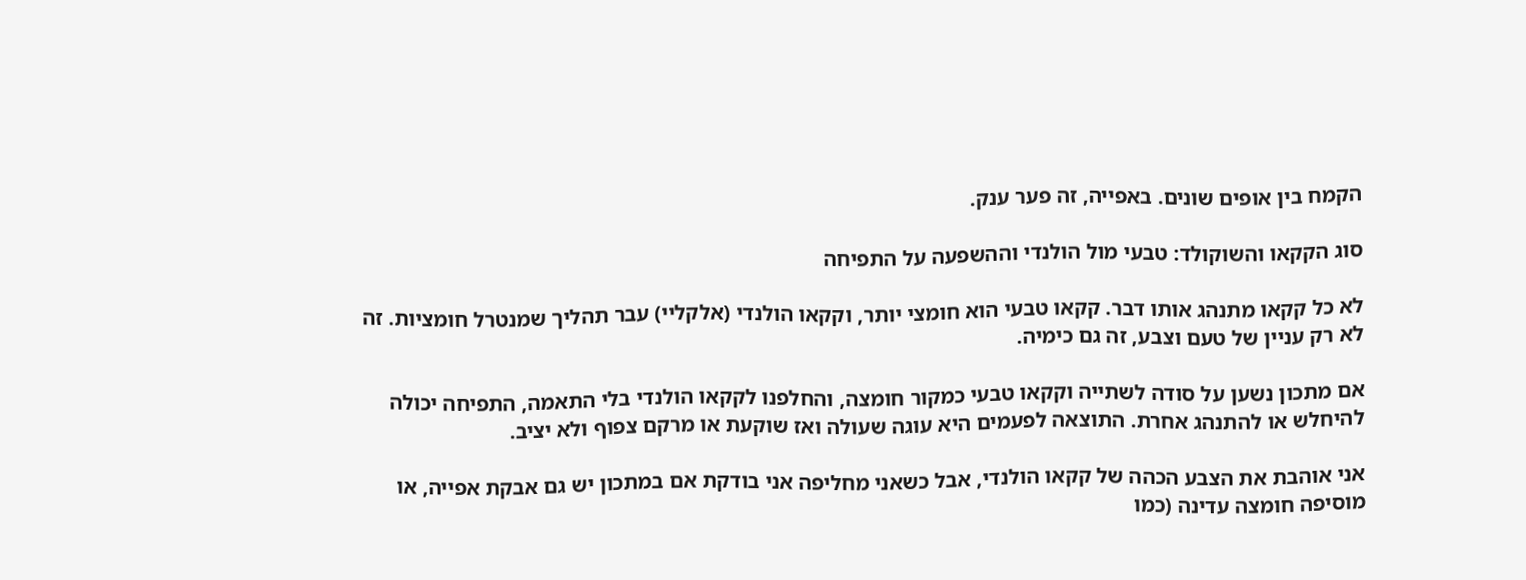הקמח בין אופים שונים. באפייה, זה פער ענק.

סוג הקקאו והשוקולד: טבעי מול הולנדי וההשפעה על התפיחה

לא כל קקאו מתנהג אותו דבר. קקאו טבעי הוא חומצי יותר, וקקאו הולנדי (אלקליי) עבר תהליך שמנטרל חומציות. זה לא רק עניין של טעם וצבע, זה גם כימיה.

אם מתכון נשען על סודה לשתייה וקקאו טבעי כמקור חומצה, והחלפנו לקקאו הולנדי בלי התאמה, התפיחה יכולה להיחלש או להתנהג אחרת. התוצאה לפעמים היא עוגה שעולה ואז שוקעת או מרקם צפוף ולא יציב.

אני אוהבת את הצבע הכהה של קקאו הולנדי, אבל כשאני מחליפה אני בודקת אם במתכון יש גם אבקת אפייה, או מוסיפה חומצה עדינה (כמו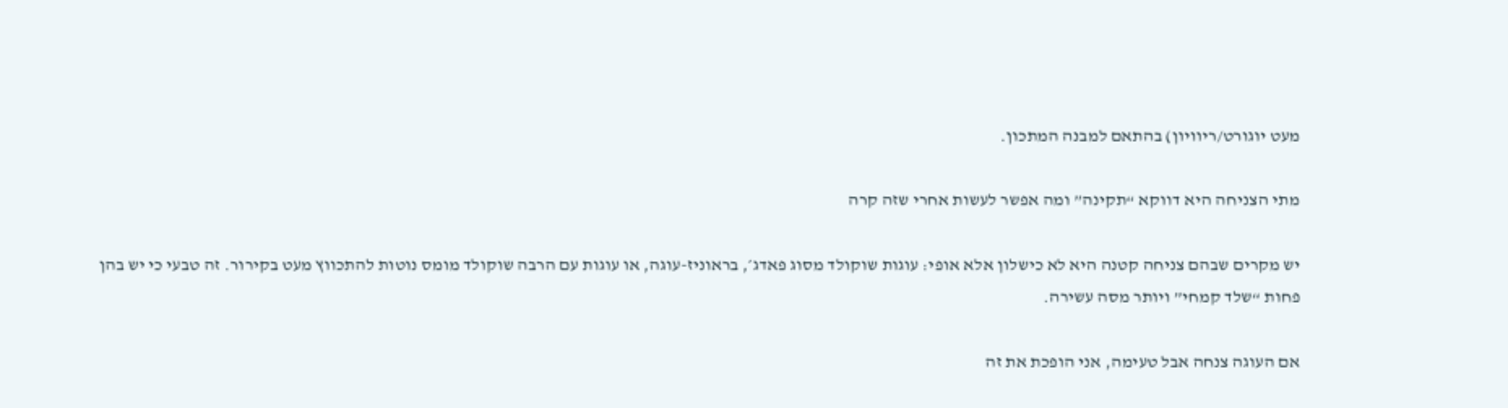מעט יוגורט/ריוויון) בהתאם למבנה המתכון.

מתי הצניחה היא דווקא “תקינה” ומה אפשר לעשות אחרי שזה קרה

יש מקרים שבהם צניחה קטנה היא לא כישלון אלא אופי: עוגות שוקולד מסוג פאדג׳, בראוניז-עוגה, או עוגות עם הרבה שוקולד מומס נוטות להתכווץ מעט בקירור. זה טבעי כי יש בהן פחות “שלד קמחי” ויותר מסה עשירה.

אם העוגה צנחה אבל טעימה, אני הופכת את זה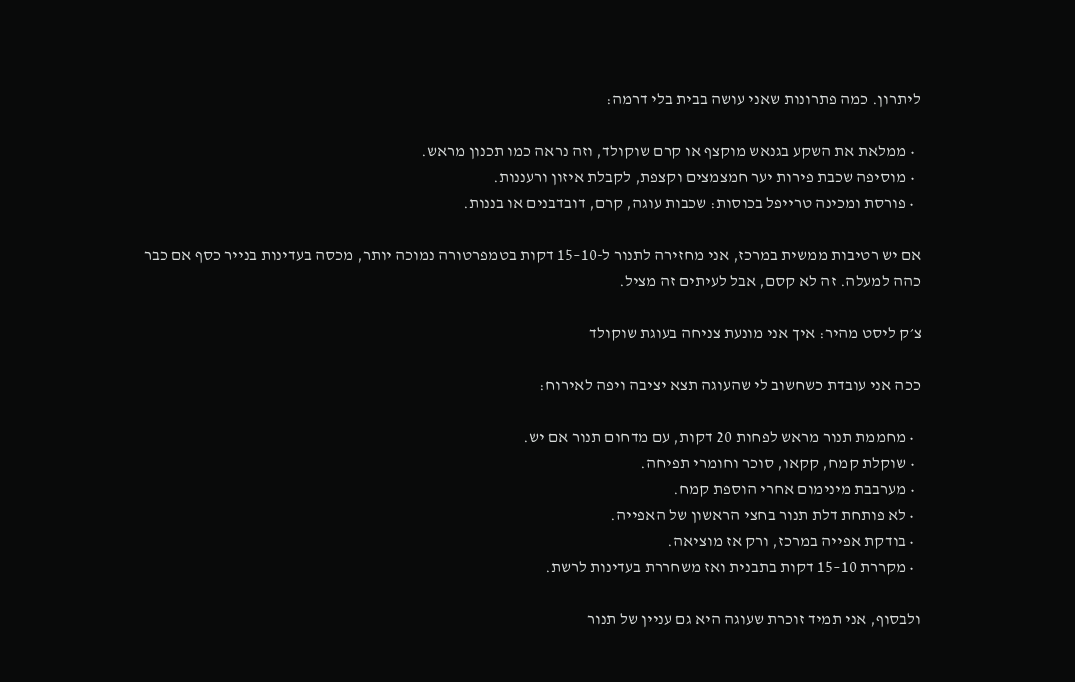ליתרון. כמה פתרונות שאני עושה בבית בלי דרמה:

  • ממלאת את השקע בגנאש מוקצף או קרם שוקולד, וזה נראה כמו תכנון מראש.
  • מוסיפה שכבת פירות יער חמצמצים וקצפת, לקבלת איזון ורעננות.
  • פורסת ומכינה טרייפל בכוסות: שכבות עוגה, קרם, דובדבנים או בננות.

אם יש רטיבות ממשית במרכז, אני מחזירה לתנור ל-10–15 דקות בטמפרטורה נמוכה יותר, מכסה בעדינות בנייר כסף אם כבר כהה למעלה. זה לא קסם, אבל לעיתים זה מציל.

צ׳ק ליסט מהיר: איך אני מונעת צניחה בעוגת שוקולד

ככה אני עובדת כשחשוב לי שהעוגה תצא יציבה ויפה לאירוח:

  • מחממת תנור מראש לפחות 20 דקות, עם מדחום תנור אם יש.
  • שוקלת קמח, קקאו, סוכר וחומרי תפיחה.
  • מערבבת מינימום אחרי הוספת קמח.
  • לא פותחת דלת תנור בחצי הראשון של האפייה.
  • בודקת אפייה במרכז, ורק אז מוציאה.
  • מקררת 10–15 דקות בתבנית ואז משחררת בעדינות לרשת.

ולבסוף, אני תמיד זוכרת שעוגה היא גם עניין של תנור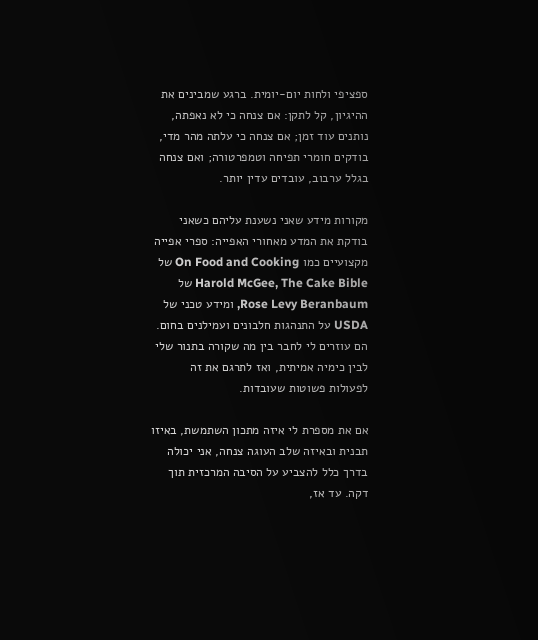ספציפי ולחות יום-יומית. ברגע שמבינים את ההיגיון, קל לתקן: אם צנחה כי לא נאפתה, נותנים עוד זמן; אם צנחה כי עלתה מהר מדי, בודקים חומרי תפיחה וטמפרטורה; ואם צנחה בגלל ערבוב, עובדים עדין יותר.

מקורות מידע שאני נשענת עליהם כשאני בודקת את המדע מאחורי האפייה: ספרי אפייה מקצועיים כמו On Food and Cooking של Harold McGee, The Cake Bible של Rose Levy Beranbaum, ומידע טכני של USDA על התנהגות חלבונים ועמילנים בחום. הם עוזרים לי לחבר בין מה שקורה בתנור שלי לבין כימיה אמיתית, ואז לתרגם את זה לפעולות פשוטות שעובדות.

אם את מספרת לי איזה מתכון השתמשת, באיזו תבנית ובאיזה שלב העוגה צנחה, אני יכולה בדרך כלל להצביע על הסיבה המרכזית תוך דקה. עד אז,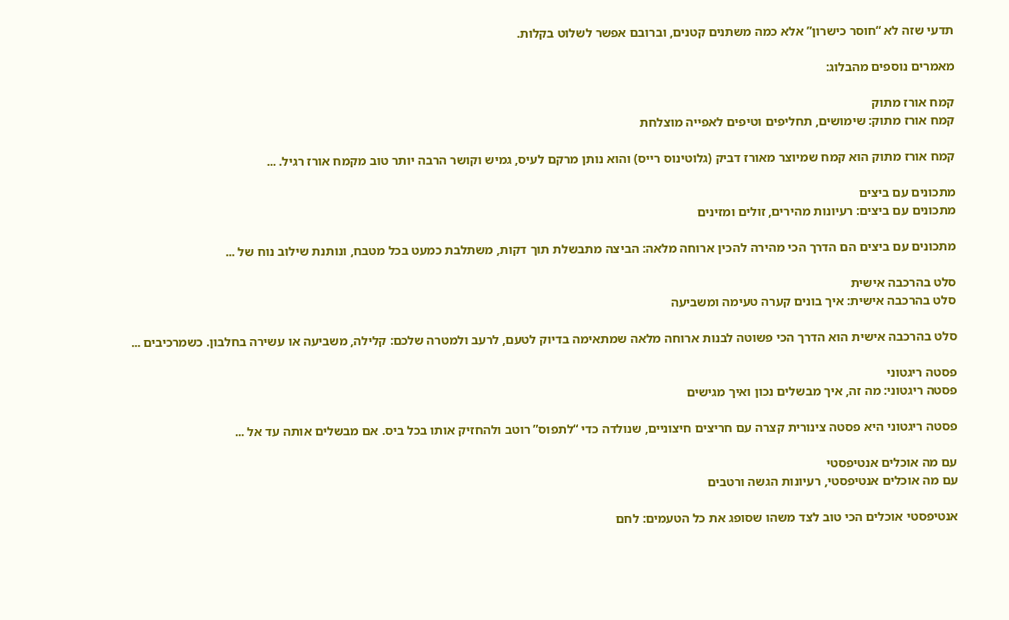תדעי שזה לא “חוסר כישרון” אלא כמה משתנים קטנים, וברובם אפשר לשלוט בקלות.

מאמרים נוספים מהבלוג:

קמח אורז מתוק
קמח אורז מתוק: שימושים, תחליפים וטיפים לאפייה מוצלחת

קמח אורז מתוק הוא קמח שמיוצר מאורז דביק (גלוטינוס רייס) והוא נותן מרקם לעיס, גמיש וקושר הרבה יותר טוב מקמח אורז רגיל. ...

מתכונים עם ביצים
מתכונים עם ביצים: רעיונות מהירים, זולים ומזינים

מתכונים עם ביצים הם הדרך הכי מהירה להכין ארוחה מלאה: הביצה מתבשלת תוך דקות, משתלבת כמעט בכל מטבח, ונותנת שילוב נוח של ...

סלט בהרכבה אישית
סלט בהרכבה אישית: איך בונים קערה טעימה ומשביעה

סלט בהרכבה אישית הוא הדרך הכי פשוטה לבנות ארוחה מלאה שמתאימה בדיוק לטעם, לרעב ולמטרה שלכם: קלילה, משביעה או עשירה בחלבון. כשמרכיבים ...

פסטה ריגטוני
פסטה ריגטוני: מה זה, איך מבשלים נכון ואיך מגישים

פסטה ריגטוני היא פסטה צינורית קצרה עם חריצים חיצוניים, שנולדה כדי “לתפוס” רוטב ולהחזיק אותו בכל ביס. אם מבשלים אותה עד אל ...

עם מה אוכלים אנטיפסטי
עם מה אוכלים אנטיפסטי, רעיונות הגשה ורטבים

אנטיפסטי אוכלים הכי טוב לצד משהו שסופג את כל הטעמים: לחם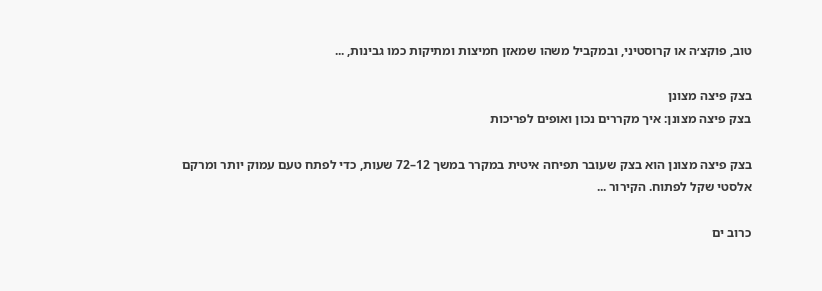טוב, פוקצ׳ה או קרוסטיני, ובמקביל משהו שמאזן חמיצות ומתיקות כמו גבינות, ...

בצק פיצה מצונן
בצק פיצה מצונן: איך מקררים נכון ואופים לפריכות

בצק פיצה מצונן הוא בצק שעובר תפיחה איטית במקרר במשך 12–72 שעות, כדי לפתח טעם עמוק יותר ומרקם אלסטי שקל לפתוח. הקירור ...

כרוב ים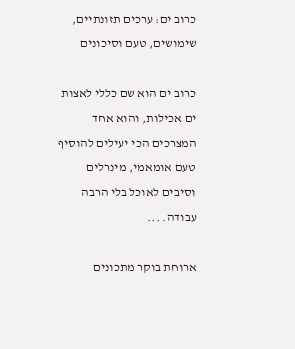כרוב ים: ערכים תזונתיים, שימושים, טעם וסיכונים

כרוב ים הוא שם כללי לאצות ים אכילות, והוא אחד המצרכים הכי יעילים להוסיף טעם אומאמי, מינרלים וסיבים לאוכל בלי הרבה עבודה. ...

ארוחת בוקר מתכונים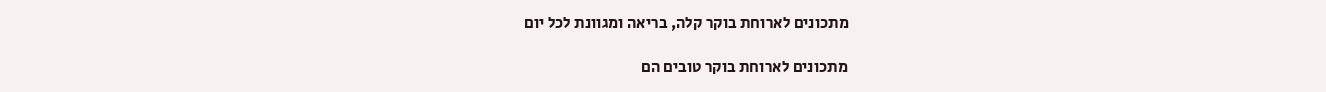מתכונים לארוחת בוקר קלה, בריאה ומגוונת לכל יום

מתכונים לארוחת בוקר טובים הם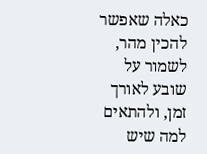כאלה שאפשר להכין מהר, לשמור על שובע לאורך זמן, ולהתאים למה שיש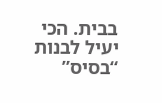בבית. הכי יעיל לבנות “בסיס”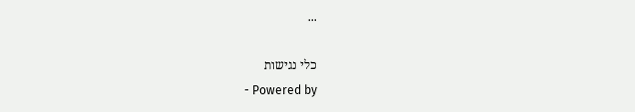...

כלי נגישות
- Powered by